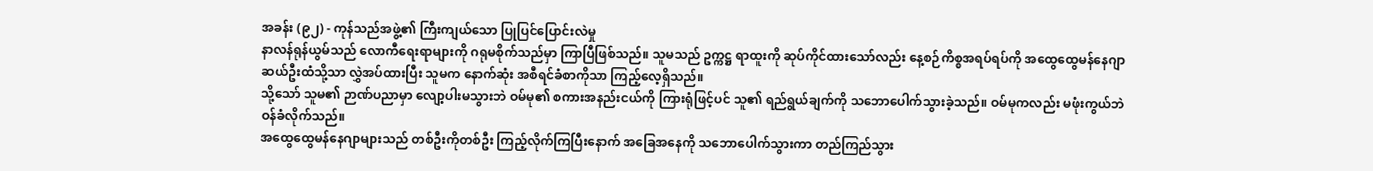အခန်း (၉၂) - ကုန်သည်အဖွဲ့၏ ကြီးကျယ်သော ပြုပြင်ပြောင်းလဲမှု
နာလန်ရုန်ယွမ်သည် လောကီရေးရာများကို ဂရုမစိုက်သည်မှာ ကြာပြီဖြစ်သည်။ သူမသည် ဥက္ကဋ္ဌ ရာထူးကို ဆုပ်ကိုင်ထားသော်လည်း နေ့စဉ်ကိစ္စအရပ်ရပ်ကို အထွေထွေမန်နေဂျာ ဆယ်ဦးထံသို့သာ လွှဲအပ်ထားပြီး သူမက နောက်ဆုံး အစီရင်ခံစာကိုသာ ကြည့်လေ့ရှိသည်။
သို့သော် သူမ၏ ဉာဏ်ပညာမှာ လျော့ပါးမသွားဘဲ ဝမ်မု၏ စကားအနည်းငယ်ကို ကြားရုံဖြင့်ပင် သူ၏ ရည်ရွယ်ချက်ကို သဘောပေါက်သွားခဲ့သည်။ ဝမ်မုကလည်း မဖုံးကွယ်ဘဲ ဝန်ခံလိုက်သည်။
အထွေထွေမန်နေဂျာများသည် တစ်ဦးကိုတစ်ဦး ကြည့်လိုက်ကြပြီးနောက် အခြေအနေကို သဘောပေါက်သွားကာ တည်ကြည်သွား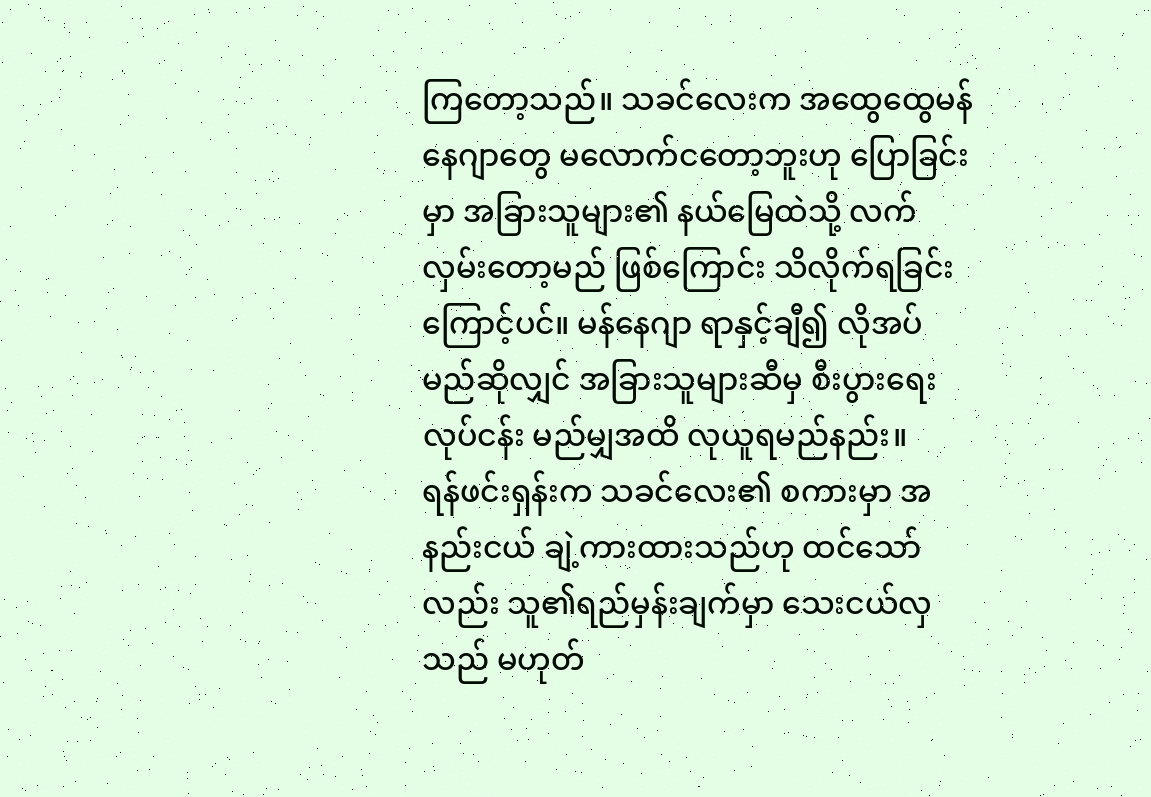ကြတော့သည်။ သခင်လေးက အထွေထွေမန်နေဂျာတွေ မလောက်ငတော့ဘူးဟု ပြောခြင်းမှာ အခြားသူများ၏ နယ်မြေထဲသို့ လက်လှမ်းတော့မည် ဖြစ်ကြောင်း သိလိုက်ရခြင်းကြောင့်ပင်။ မန်နေဂျာ ရာနှင့်ချီ၍ လိုအပ်မည်ဆိုလျှင် အခြားသူများဆီမှ စီးပွားရေးလုပ်ငန်း မည်မျှအထိ လုယူရမည်နည်း။
ရန်ဖင်းရှန်းက သခင်လေး၏ စကားမှာ အနည်းငယ် ချဲ့ကားထားသည်ဟု ထင်သော်လည်း သူ၏ရည်မှန်းချက်မှာ သေးငယ်လှသည် မဟုတ်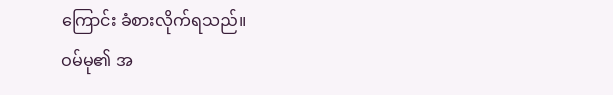ကြောင်း ခံစားလိုက်ရသည်။
ဝမ်မု၏ အ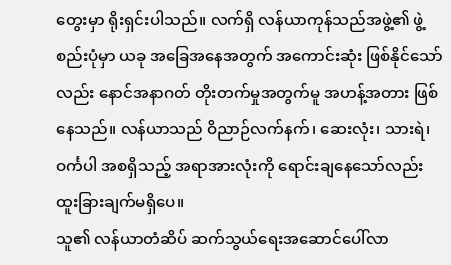တွေးမှာ ရိုးရှင်းပါသည်။ လက်ရှိ လန်ယာကုန်သည်အဖွဲ့၏ ဖွဲ့စည်းပုံမှာ ယခု အခြေအနေအတွက် အကောင်းဆုံး ဖြစ်နိုင်သော်လည်း နောင်အနာဂတ် တိုးတက်မှုအတွက်မူ အဟန့်အတား ဖြစ်နေသည်။ လန်ယာသည် ဝိညာဉ်လက်နက်၊ ဆေးလုံး၊ သားရဲ၊ ဝင်္ကပါ အစရှိသည့် အရာအားလုံးကို ရောင်းချနေသော်လည်း ထူးခြားချက်မရှိပေ။
သူ၏ လန်ယာတံဆိပ် ဆက်သွယ်ရေးအဆောင်ပေါ်လာ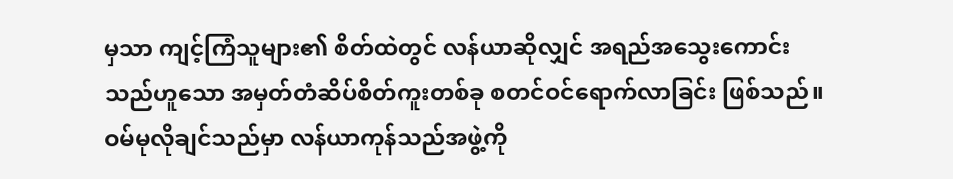မှသာ ကျင့်ကြံသူများ၏ စိတ်ထဲတွင် လန်ယာဆိုလျှင် အရည်အသွေးကောင်းသည်ဟူသော အမှတ်တံဆိပ်စိတ်ကူးတစ်ခု စတင်ဝင်ရောက်လာခြင်း ဖြစ်သည်။
ဝမ်မုလိုချင်သည်မှာ လန်ယာကုန်သည်အဖွဲ့ကို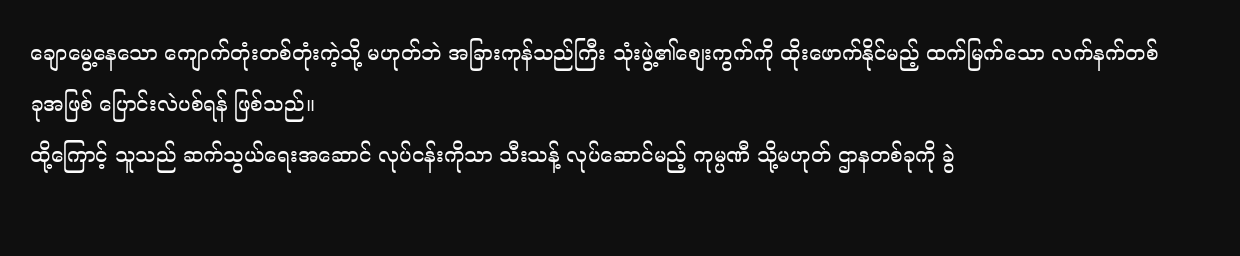ချောမွေ့နေသော ကျောက်တုံးတစ်တုံးကဲ့သို့ မဟုတ်ဘဲ အခြားကုန်သည်ကြီး သုံးဖွဲ့၏စျေးကွက်ကို ထိုးဖောက်နိုင်မည့် ထက်မြက်သော လက်နက်တစ်ခုအဖြစ် ပြောင်းလဲပစ်ရန် ဖြစ်သည်။
ထို့ကြောင့် သူသည် ဆက်သွယ်ရေးအဆောင် လုပ်ငန်းကိုသာ သီးသန့် လုပ်ဆောင်မည့် ကုမ္ပဏီ သို့မဟုတ် ဌာနတစ်ခုကို ခွဲ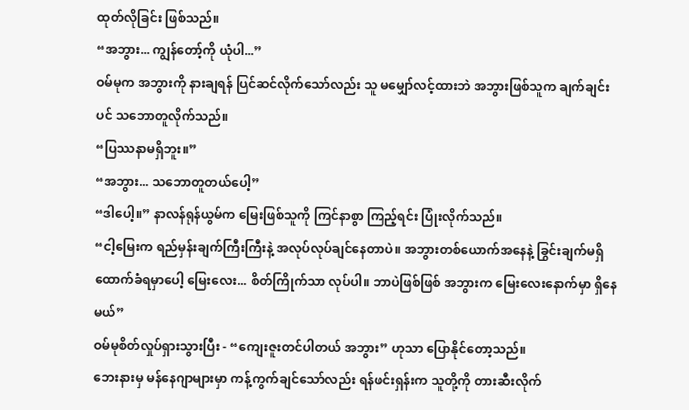ထုတ်လိုခြင်း ဖြစ်သည်။
“အဘွား... ကျွန်တော့်ကို ယုံပါ...”
ဝမ်မုက အဘွားကို နားချရန် ပြင်ဆင်လိုက်သော်လည်း သူ မမျှော်လင့်ထားဘဲ အဘွားဖြစ်သူက ချက်ချင်းပင် သဘောတူလိုက်သည်။
“ပြဿနာမရှိဘူး။”
“အဘွား... သဘောတူတယ်ပေါ့”
“ဒါပေါ့။” နာလန်ရုန်ယွမ်က မြေးဖြစ်သူကို ကြင်နာစွာ ကြည့်ရင်း ပြုံးလိုက်သည်။
“ငါ့မြေးက ရည်မှန်းချက်ကြီးကြီးနဲ့ အလုပ်လုပ်ချင်နေတာပဲ။ အဘွားတစ်ယောက်အနေနဲ့ ခြွင်းချက်မရှိ ထောက်ခံရမှာပေါ့ မြေးလေး... စိတ်ကြိုက်သာ လုပ်ပါ။ ဘာပဲဖြစ်ဖြစ် အဘွားက မြေးလေးနောက်မှာ ရှိနေမယ်”
ဝမ်မုစိတ်လှုပ်ရှားသွားပြီး - “ကျေးဇူးတင်ပါတယ် အဘွား” ဟုသာ ပြောနိုင်တော့သည်။
ဘေးနားမှ မန်နေဂျာများမှာ ကန့်ကွက်ချင်သော်လည်း ရန်ဖင်းရှန်းက သူတို့ကို တားဆီးလိုက်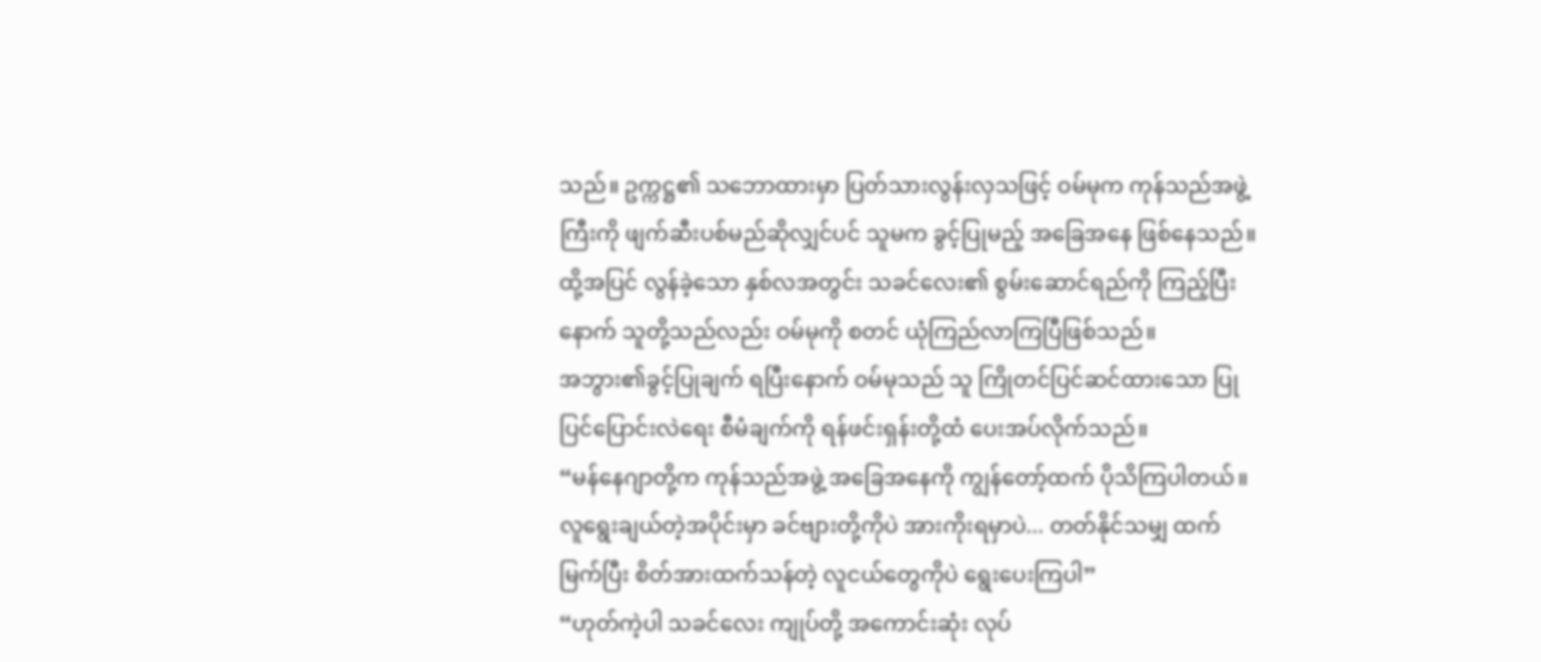သည်။ ဥက္ကဋ္ဌ၏ သဘောထားမှာ ပြတ်သားလွန်းလှသဖြင့် ဝမ်မုက ကုန်သည်အဖွဲ့ကြီးကို ဖျက်ဆီးပစ်မည်ဆိုလျှင်ပင် သူမက ခွင့်ပြုမည့် အခြေအနေ ဖြစ်နေသည်။ ထို့အပြင် လွန်ခဲ့သော နှစ်လအတွင်း သခင်လေး၏ စွမ်းဆောင်ရည်ကို ကြည့်ပြီးနောက် သူတို့သည်လည်း ဝမ်မုကို စတင် ယုံကြည်လာကြပြီဖြစ်သည်။
အဘွား၏ခွင့်ပြုချက် ရပြီးနောက် ဝမ်မုသည် သူ ကြိုတင်ပြင်ဆင်ထားသော ပြုပြင်ပြောင်းလဲရေး စီမံချက်ကို ရန်ဖင်းရှန်းတို့ထံ ပေးအပ်လိုက်သည်။
“မန်နေဂျာတို့က ကုန်သည်အဖွဲ့ အခြေအနေကို ကျွန်တော့်ထက် ပိုသိကြပါတယ်။ လူရွေးချယ်တဲ့အပိုင်းမှာ ခင်ဗျားတို့ကိုပဲ အားကိုးရမှာပဲ... တတ်နိုင်သမျှ ထက်မြက်ပြီး စိတ်အားထက်သန်တဲ့ လူငယ်တွေကိုပဲ ရွေးပေးကြပါ”
“ဟုတ်ကဲ့ပါ သခင်လေး ကျုပ်တို့ အကောင်းဆုံး လုပ်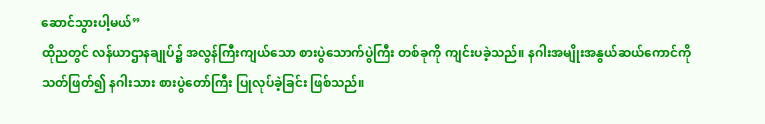ဆောင်သွားပါ့မယ်”
ထိုညတွင် လန်ယာဌာနချုပ်၌ အလွန်ကြီးကျယ်သော စားပွဲသောက်ပွဲကြီး တစ်ခုကို ကျင်းပခဲ့သည်။ နဂါးအမျိုးအနွယ်ဆယ်ကောင်ကို သတ်ဖြတ်၍ နဂါးသား စားပွဲတော်ကြီး ပြုလုပ်ခဲ့ခြင်း ဖြစ်သည်။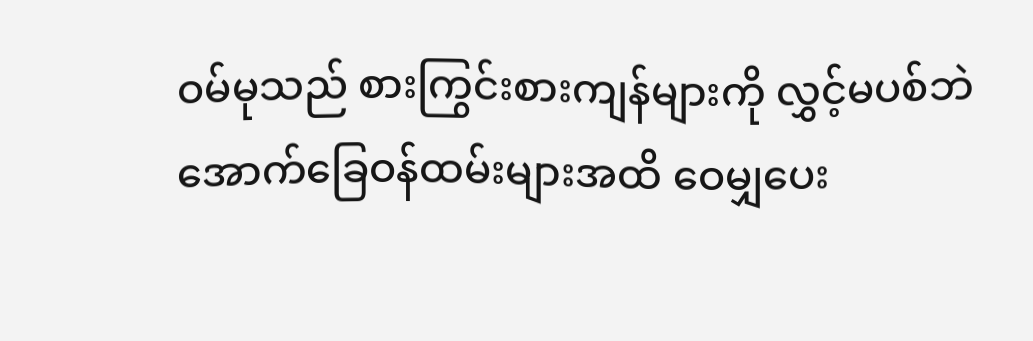ဝမ်မုသည် စားကြွင်းစားကျန်များကို လွှင့်မပစ်ဘဲ အောက်ခြေဝန်ထမ်းများအထိ ဝေမျှပေး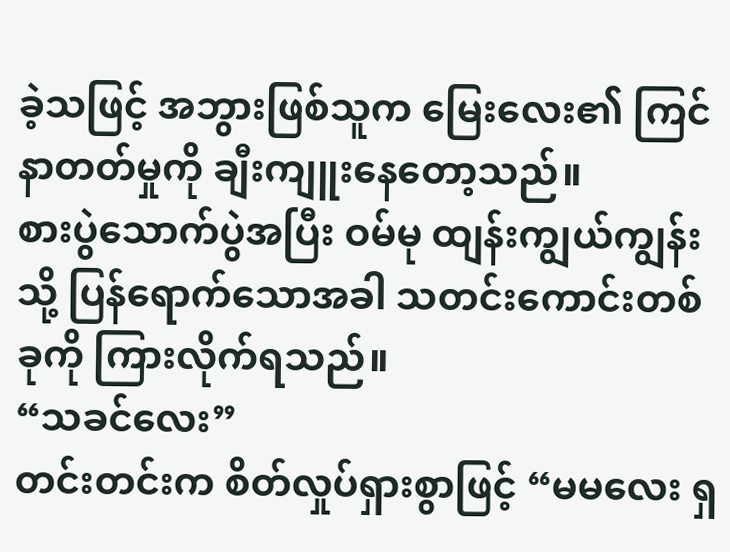ခဲ့သဖြင့် အဘွားဖြစ်သူက မြေးလေး၏ ကြင်နာတတ်မှုကို ချီးကျူးနေတော့သည်။
စားပွဲသောက်ပွဲအပြီး ဝမ်မု ထျန်းကျွယ်ကျွန်းသို့ ပြန်ရောက်သောအခါ သတင်းကောင်းတစ်ခုကို ကြားလိုက်ရသည်။
“သခင်လေး”
တင်းတင်းက စိတ်လှုပ်ရှားစွာဖြင့် “မမလေး ရှ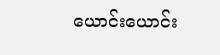ယောင်းယောင်း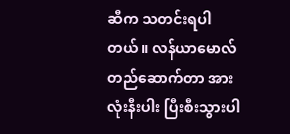ဆီက သတင်းရပါတယ်။ လန်ယာမောလ်တည်ဆောက်တာ အားလုံးနီးပါး ပြီးစီးသွားပါ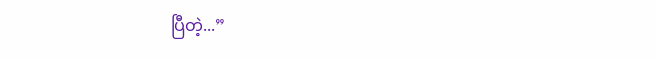ပြီတဲ့...”